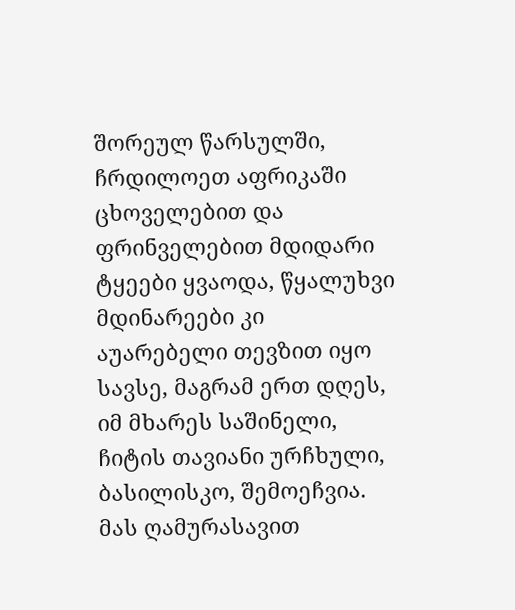შორეულ წარსულში, ჩრდილოეთ აფრიკაში ცხოველებით და ფრინველებით მდიდარი ტყეები ყვაოდა, წყალუხვი მდინარეები კი აუარებელი თევზით იყო სავსე, მაგრამ ერთ დღეს, იმ მხარეს საშინელი, ჩიტის თავიანი ურჩხული, ბასილისკო, შემოეჩვია.
მას ღამურასავით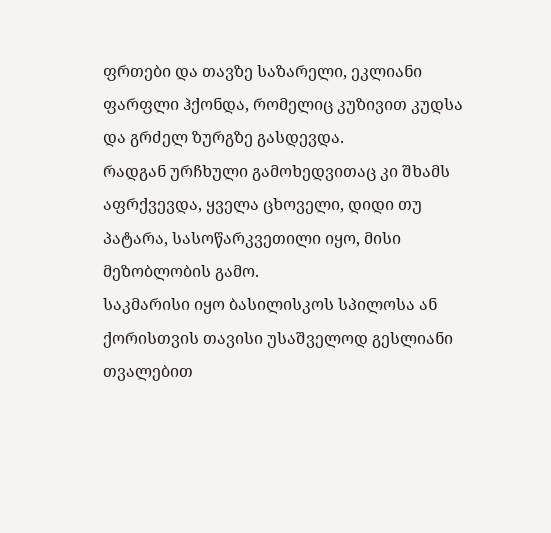ფრთები და თავზე საზარელი, ეკლიანი ფარფლი ჰქონდა, რომელიც კუზივით კუდსა და გრძელ ზურგზე გასდევდა.
რადგან ურჩხული გამოხედვითაც კი შხამს აფრქვევდა, ყველა ცხოველი, დიდი თუ პატარა, სასოწარკვეთილი იყო, მისი მეზობლობის გამო.
საკმარისი იყო ბასილისკოს სპილოსა ან ქორისთვის თავისი უსაშველოდ გესლიანი თვალებით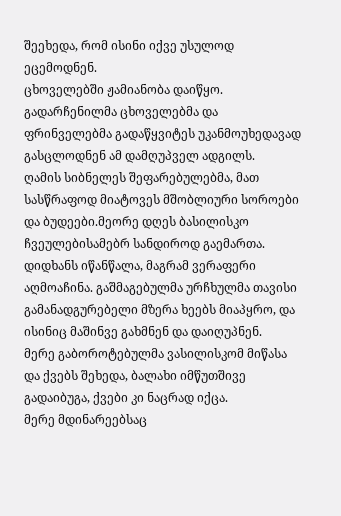შეეხედა, რომ ისინი იქვე უსულოდ ეცემოდნენ.
ცხოველებში ჟამიანობა დაიწყო. გადარჩენილმა ცხოველებმა და ფრინველებმა გადაწყვიტეს უკანმოუხედავად გასცლოდნენ ამ დამღუპველ ადგილს.
ღამის სიბნელეს შეფარებულებმა, მათ სასწრაფოდ მიატოვეს მშობლიური სოროები და ბუდეები.მეორე დღეს ბასილისკო ჩვეულებისამებრ სანდიროდ გაემართა. დიდხანს იწანწალა, მაგრამ ვერაფერი აღმოაჩინა. გაშმაგებულმა ურჩხულმა თავისი გამანადგურებელი მზერა ხეებს მიაპყრო, და ისინიც მაშინვე გახმნენ და დაიღუპნენ.
მერე გაბოროტებულმა ვასილისკომ მიწასა და ქვებს შეხედა, ბალახი იმწუთშივე გადაიბუგა, ქვები კი ნაცრად იქცა.
მერე მდინარეებსაც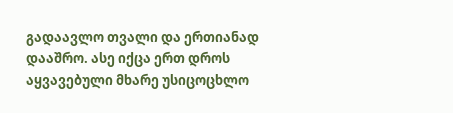გადაავლო თვალი და ერთიანად დააშრო. ასე იქცა ერთ დროს აყვავებული მხარე უსიცოცხლო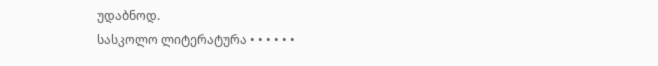უდაბნოდ.
სასკოლო ლიტერატურა • • • • • •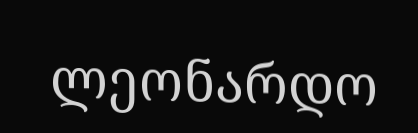ლეონარდო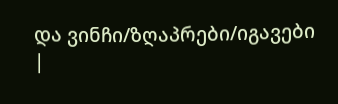და ვინჩი/ზღაპრები/იგავები |